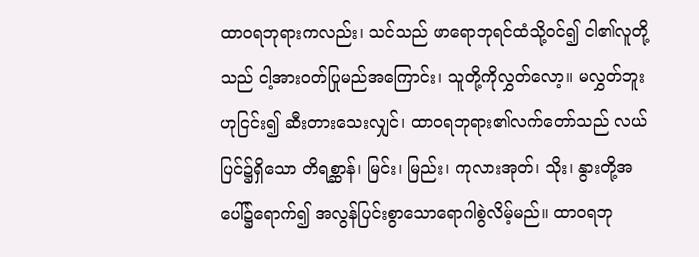ထာဝရဘုရားကလည်း၊ သင်သည် ဖာရောဘုရင်ထံသို့ဝင်၍ ငါ၏လူတို့သည် ငါ့အားဝတ်ပြုမည်အကြောင်း၊ သူတို့ကိုလွှတ်လော့။ မလွှတ်ဘူးဟုငြင်း၍ ဆီးတားသေးလျှင်၊ ထာဝရဘုရား၏လက်တော်သည် လယ်ပြင်၌ရှိသော တိရစ္ဆာန်၊ မြင်း၊ မြည်း၊ ကုလားအုတ်၊ သိုး၊ နွားတို့အပေါ်၌ရောက်၍ အလွန်ပြင်းစွာသောရောဂါစွဲလိမ့်မည်။ ထာဝရဘု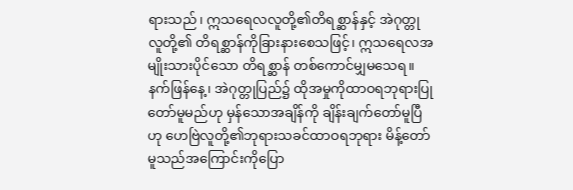ရားသည်၊ ဣသရေလလူတို့၏တိရစ္ဆာန်နှင့် အဲဂုတ္တုလူတို့၏ တိရစ္ဆာန်ကိုခြားနားစေသဖြင့်၊ ဣသရေလအမျိုးသားပိုင်သော တိရစ္ဆာန် တစ်ကောင်မျှမသေရ။ နက်ဖြန်နေ့၊ အဲဂုတ္တုပြည်၌ ထိုအမှုကိုထာဝရဘုရားပြုတော်မူမည်ဟု မှန်သောအချိန်ကို ချိန်းချက်တော်မူပြီဟု ဟေဗြဲလူတို့၏ဘုရားသခင်ထာဝရဘုရား မိန့်တော်မူသည်အကြောင်းကိုပြော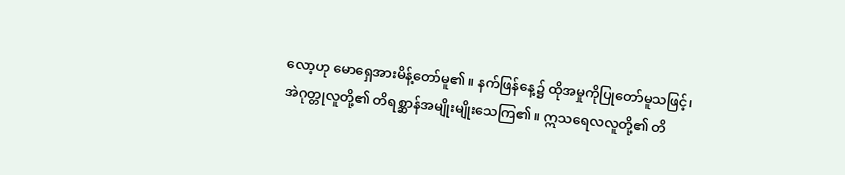လော့ဟု မောရှေအားမိန့်တော်မူ၏။ နက်ဖြန်နေ့၌ ထိုအမှုကိုပြုတော်မူသဖြင့်၊ အဲဂုတ္တုလူတို့၏ တိရစ္ဆာန်အမျိုးမျိုးသေကြ၏။ ဣသရေလလူတို့၏ တိ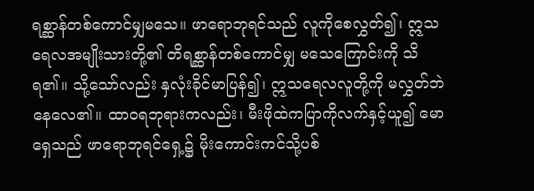ရစ္ဆာန်တစ်ကောင်မျှမသေ။ ဖာရောဘုရင်သည် လူကိုစေလွှတ်၍၊ ဣသရေလအမျိုးသားတို့၏ တိရစ္ဆာန်တစ်ကောင်မျှ မသေကြောင်းကို သိရ၏။ သို့သော်လည်း နှလုံးခိုင်မာပြန်၍၊ ဣသရေလလူတို့ကို မလွှတ်ဘဲနေလေ၏။ ထာဝရဘုရားကလည်း၊ မီးဖိုထဲကပြာကိုလက်နှင့်ယူ၍ မောရှေသည် ဖာရောဘုရင်ရှေ့၌ မိုးကောင်းကင်သို့ပစ်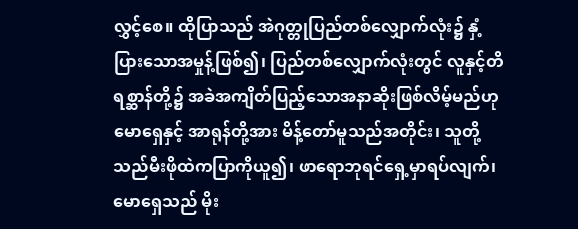လွှင့်စေ။ ထိုပြာသည် အဲဂုတ္တုပြည်တစ်လျှောက်လုံး၌ နှံ့ပြားသောအမှုန့်ဖြစ်၍၊ ပြည်တစ်လျှောက်လုံးတွင် လူနှင့်တိရစ္ဆာန်တို့၌ အခဲအကျိတ်ပြည့်သောအနာဆိုးဖြစ်လိမ့်မည်ဟု မောရှေနှင့် အာရုန်တို့အား မိန့်တော်မူသည်အတိုင်း၊ သူတို့သည်မီးဖိုထဲကပြာကိုယူ၍၊ ဖာရောဘုရင်ရှေ့မှာရပ်လျက်၊ မောရှေသည် မိုး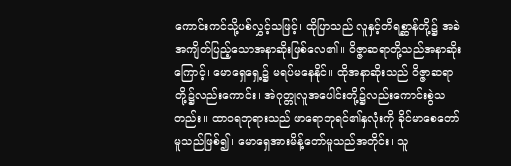ကောင်းကင်သို့ပစ်လွှင့်သဖြင့်၊ ထိုပြာသည် လူနှင့်တိရစ္ဆာန်တို့၌ အခဲအကျိတ်ပြည့်သောအနာဆိုးဖြစ်လေ၏။ ဝိဇ္ဇာဆရာတို့သည်အနာဆိုးကြောင့်၊ မောရှေရှေ့၌ မရပ်မနေနိုင်။ ထိုအနာဆိုးသည် ဝိဇ္ဇာဆရာတို့၌လည်းကောင်း၊ အဲဂုတ္တုလူအပေါင်းတို့၌လည်းကောင်းစွဲသတည်း။ ထာဝရဘုရားသည် ဖာရောဘုရင်၏နှလုံးကို ခိုင်မာစေတော်မူသည်ဖြစ်၍၊ မောရှေအားမိန့်တော်မူသည်အတိုင်း၊ သူ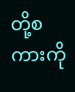တို့စကားကို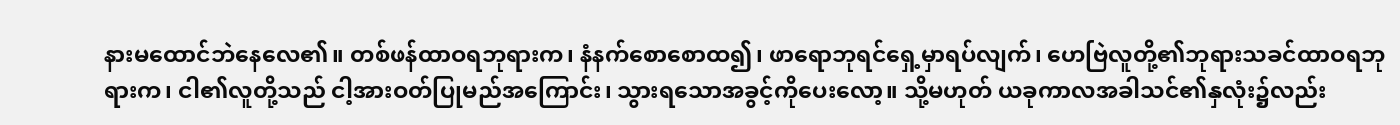နားမထောင်ဘဲနေလေ၏။ တစ်ဖန်ထာဝရဘုရားက၊ နံနက်စောစောထ၍၊ ဖာရောဘုရင်ရှေ့မှာရပ်လျက်၊ ဟေဗြဲလူတို့၏ဘုရားသခင်ထာဝရဘုရားက၊ ငါ၏လူတို့သည် ငါ့အားဝတ်ပြုမည်အကြောင်း၊ သွားရသောအခွင့်ကိုပေးလော့။ သို့မဟုတ် ယခုကာလအခါသင်၏နှလုံး၌လည်း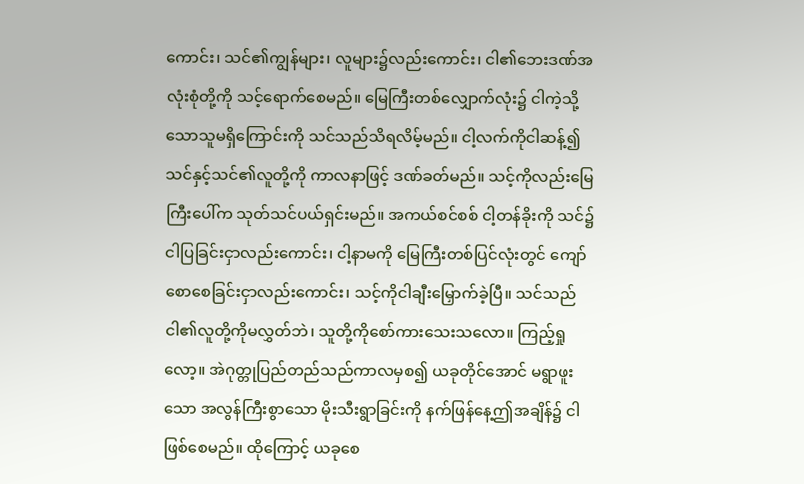ကောင်း၊ သင်၏ကျွန်များ၊ လူများ၌လည်းကောင်း၊ ငါ၏ဘေးဒဏ်အလုံးစုံတို့ကို သင့်ရောက်စေမည်။ မြေကြီးတစ်လျှောက်လုံး၌ ငါကဲ့သို့သောသူမရှိကြောင်းကို သင်သည်သိရလိမ့်မည်။ ငါ့လက်ကိုငါဆန့်၍ သင်နှင့်သင်၏လူတို့ကို ကာလနာဖြင့် ဒဏ်ခတ်မည်။ သင့်ကိုလည်းမြေကြီးပေါ်က သုတ်သင်ပယ်ရှင်းမည်။ အကယ်စင်စစ် ငါ့တန်ခိုးကို သင်၌ငါပြခြင်းငှာလည်းကောင်း၊ ငါ့နာမကို မြေကြီးတစ်ပြင်လုံးတွင် ကျော်စောစေခြင်းငှာလည်းကောင်း၊ သင့်ကိုငါချီးမြှောက်ခဲ့ပြီ။ သင်သည်ငါ၏လူတို့ကိုမလွှတ်ဘဲ၊ သူတို့ကိုစော်ကားသေးသလော။ ကြည့်ရှုလော့။ အဲဂုတ္တုပြည်တည်သည်ကာလမှစ၍ ယခုတိုင်အောင် မရွာဖူးသော အလွန်ကြီးစွာသော မိုးသီးရွာခြင်းကို နက်ဖြန်နေ့ဤအချိန်၌ ငါဖြစ်စေမည်။ ထိုကြောင့် ယခုစေ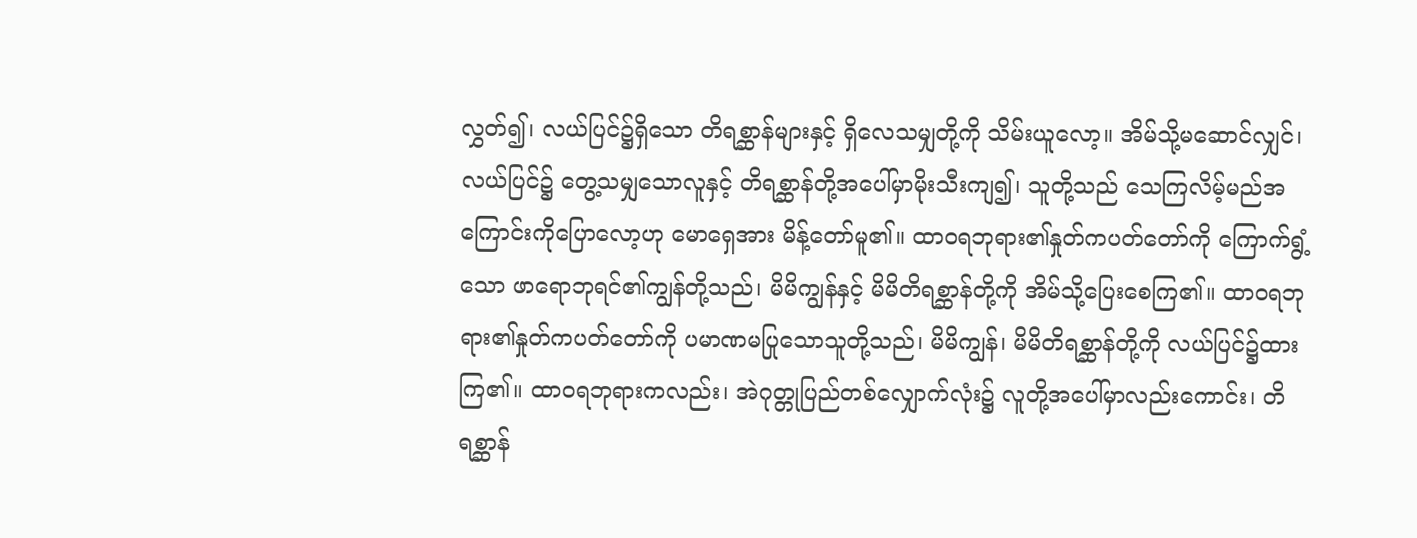လွှတ်၍၊ လယ်ပြင်၌ရှိသော တိရစ္ဆာန်များနှင့် ရှိလေသမျှတို့ကို သိမ်းယူလော့။ အိမ်သို့မဆောင်လျှင်၊ လယ်ပြင်၌ တွေ့သမျှသောလူနှင့် တိရစ္ဆာန်တို့အပေါ်မှာမိုးသီးကျ၍၊ သူတို့သည် သေကြလိမ့်မည်အကြောင်းကိုပြောလော့ဟု မောရှေအား မိန့်တော်မူ၏။ ထာဝရဘုရား၏နှုတ်ကပတ်တော်ကို ကြောက်ရွံ့သော ဖာရောဘုရင်၏ကျွန်တို့သည်၊ မိမိကျွန်နှင့် မိမိတိရစ္ဆာန်တို့ကို အိမ်သို့ပြေးစေကြ၏။ ထာဝရဘုရား၏နှုတ်ကပတ်တော်ကို ပမာဏမပြုသောသူတို့သည်၊ မိမိကျွန်၊ မိမိတိရစ္ဆာန်တို့ကို လယ်ပြင်၌ထားကြ၏။ ထာဝရဘုရားကလည်း၊ အဲဂုတ္တုပြည်တစ်လျှောက်လုံး၌ လူတို့အပေါ်မှာလည်းကောင်း၊ တိရစ္ဆာန်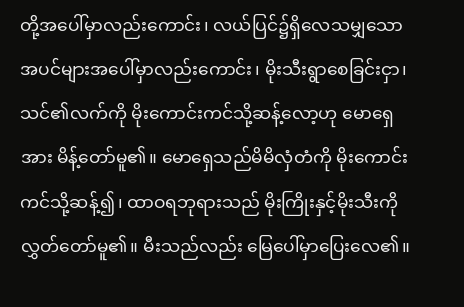တို့အပေါ်မှာလည်းကောင်း၊ လယ်ပြင်၌ရှိလေသမျှသောအပင်များအပေါ်မှာလည်းကောင်း၊ မိုးသီးရွာစေခြင်းငှာ၊ သင်၏လက်ကို မိုးကောင်းကင်သို့ဆန့်လော့ဟု မောရှေအား မိန့်တော်မူ၏။ မောရှေသည်မိမိလှံတံကို မိုးကောင်းကင်သို့ဆန့်၍၊ ထာဝရဘုရားသည် မိုးကြိုးနှင့်မိုးသီးကို လွှတ်တော်မူ၏။ မီးသည်လည်း မြေပေါ်မှာပြေးလေ၏။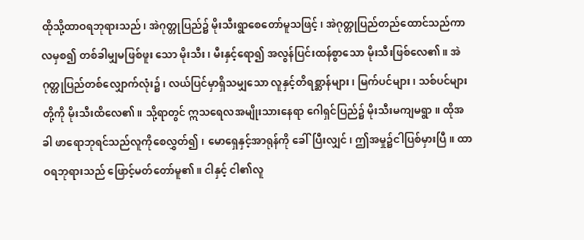ထိုသို့ထာဝရဘုရားသည်၊ အဲဂုတ္တုပြည်၌ မိုးသီးရွာစေတော်မူသဖြင့်၊ အဲဂုတ္တုပြည်တည်ထောင်သည်ကာလမှစ၍ တစ်ခါမျှမဖြစ်ဖူး သော မိုးသီး၊ မီးနှင့်ရော၍ အလွန်ပြင်းထန်စွာသော မိုးသီးဖြစ်လေ၏။ အဲဂုတ္တုပြည်တစ်လျှောက်လုံး၌၊ လယ်ပြင်မှာရှိသမျှသော လူနှင့်တိရစ္ဆာန်များ၊ မြက်ပင်များ၊ သစ်ပင်များတို့ကို မိုးသီးထိလေ၏။ သို့ရာတွင် ဣသရေလအမျိုးသားနေရာ ဂေါရှင်ပြည်၌ မိုးသီးမကျမရွာ။ ထိုအခါ ဖာရောဘုရင်သည်လူကိုစေလွှတ်၍၊ မောရှေနှင့်အာရုန်ကို ခေါ်ပြီးလျှင်၊ ဤအမှု၌ငါပြစ်မှားပြီ။ ထာဝရဘုရားသည် ဖြောင့်မတ်တော်မူ၏။ ငါနှင့် ငါ၏လူ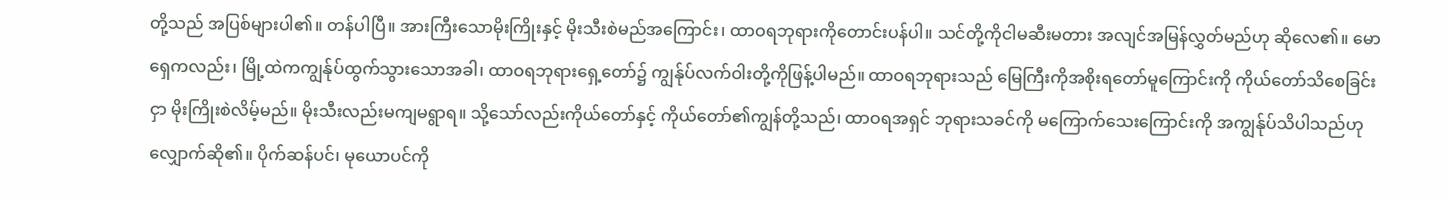တို့သည် အပြစ်များပါ၏။ တန်ပါပြီ။ အားကြီးသောမိုးကြိုးနှင့် မိုးသီးစဲမည်အကြောင်း၊ ထာဝရဘုရားကိုတောင်းပန်ပါ။ သင်တို့ကိုငါမဆီးမတား အလျင်အမြန်လွှတ်မည်ဟု ဆိုလေ၏။ မောရှေကလည်း၊ မြို့ထဲကကျွန်ုပ်ထွက်သွားသောအခါ၊ ထာဝရဘုရားရှေ့တော်၌ ကျွန်ုပ်လက်ဝါးတို့ကိုဖြန့်ပါမည်။ ထာဝရဘုရားသည် မြေကြီးကိုအစိုးရတော်မူကြောင်းကို ကိုယ်တော်သိစေခြင်းငှာ မိုးကြိုးစဲလိမ့်မည်။ မိုးသီးလည်းမကျမရွာရ။ သို့သော်လည်းကိုယ်တော်နှင့် ကိုယ်တော်၏ကျွန်တို့သည်၊ ထာဝရအရှင် ဘုရားသခင်ကို မကြောက်သေးကြောင်းကို အကျွန်ုပ်သိပါသည်ဟု လျှောက်ဆို၏။ ပိုက်ဆန်ပင်၊ မုယောပင်ကို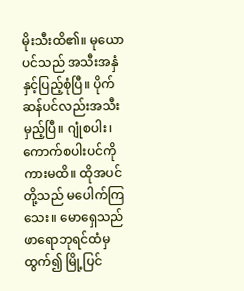မိုးသီးထိ၏။ မုယောပင်သည် အသီးအနှံနှင့်ပြည့်စုံပြီ။ ပိုက်ဆန်ပင်လည်းအသီးမှည့်ပြီ။ ဂျုံစပါး၊ ကောက်စပါးပင်ကိုကားမထိ။ ထိုအပင်တို့သည် မပေါက်ကြသေး။ မောရှေသည် ဖာရောဘုရင်ထံမှထွက်၍ မြို့ပြင်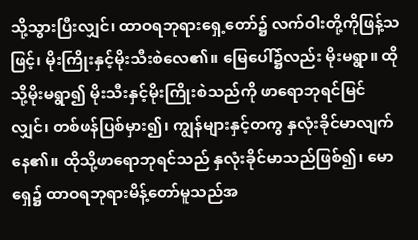သို့သွားပြီးလျှင်၊ ထာဝရဘုရားရှေ့တော်၌ လက်ဝါးတို့ကိုဖြန့်သဖြင့်၊ မိုးကြိုးနှင့်မိုးသီးစဲလေ၏။ မြေပေါ်၌လည်း မိုးမရွာ။ ထိုသို့မိုးမရွာ၍ မိုးသီးနှင့်မိုးကြိုးစဲသည်ကို ဖာရောဘုရင်မြင်လျှင်၊ တစ်ဖန်ပြစ်မှား၍၊ ကျွန်များနှင့်တကွ နှလုံးခိုင်မာလျက်နေ၏။ ထိုသို့ဖာရောဘုရင်သည် နှလုံးခိုင်မာသည်ဖြစ်၍၊ မောရှေ၌ ထာဝရဘုရားမိန့်တော်မူသည်အ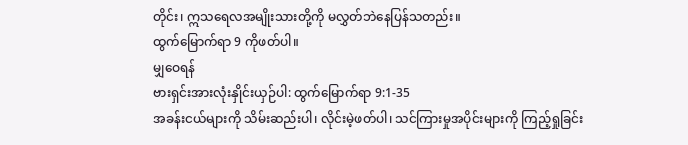တိုင်း၊ ဣသရေလအမျိုးသားတို့ကို မလွှတ်ဘဲနေပြန်သတည်း။
ထွက်မြောက်ရာ 9 ကိုဖတ်ပါ။
မျှဝေရန်
ဗားရှင်းအားလုံးနှိုင်းယှဉ်ပါ: ထွက်မြောက်ရာ 9:1-35
အခန်းငယ်များကို သိမ်းဆည်းပါ၊ လိုင်းမဲ့ဖတ်ပါ၊ သင်ကြားမှုအပိုင်းများကို ကြည့်ရှုခြင်း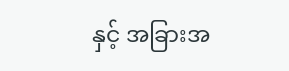နှင့် အခြားအ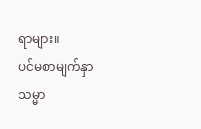ရာများ။
ပင်မစာမျက်နှာ
သမ္မာ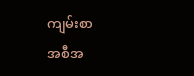ကျမ်းစာ
အစီအ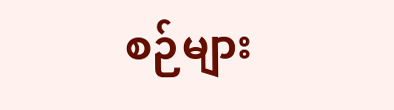စဉ်များ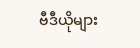ဗီဒီယိုများ